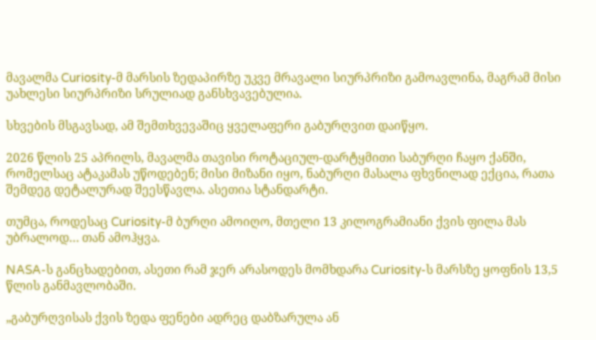მავალმა Curiosity-მ მარსის ზედაპირზე უკვე მრავალი სიურპრიზი გამოავლინა, მაგრამ მისი უახლესი სიურპრიზი სრულიად განსხვავებულია.

სხვების მსგავსად, ამ შემთხვევაშიც ყველაფერი გაბურღვით დაიწყო.

2026 წლის 25 აპრილს, მავალმა თავისი როტაციულ-დარტყმითი საბურღი ჩაყო ქანში, რომელსაც ატაკამას უწოდებენ; მისი მიზანი იყო, ნაბურღი მასალა ფხვნილად ექცია, რათა შემდეგ დეტალურად შეესწავლა. ასეთია სტანდარტი.

თუმცა, როდესაც Curiosity-მ ბურღი ამოიღო, მთელი 13 კილოგრამიანი ქვის ფილა მას უბრალოდ… თან ამოჰყვა.

NASA-ს განცხადებით, ასეთი რამ ჯერ არასოდეს მომხდარა Curiosity-ს მარსზე ყოფნის 13,5 წლის განმავლობაში.

„გაბურღვისას ქვის ზედა ფენები ადრეც დაბზარულა ან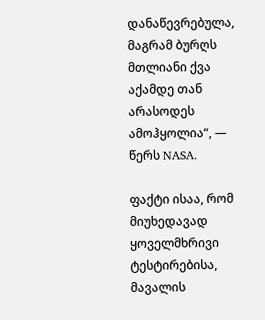დანაწევრებულა, მაგრამ ბურღს მთლიანი ქვა აქამდე თან არასოდეს ამოჰყოლია“, — წერს NASA.

ფაქტი ისაა, რომ მიუხედავად ყოველმხრივი ტესტირებისა, მავალის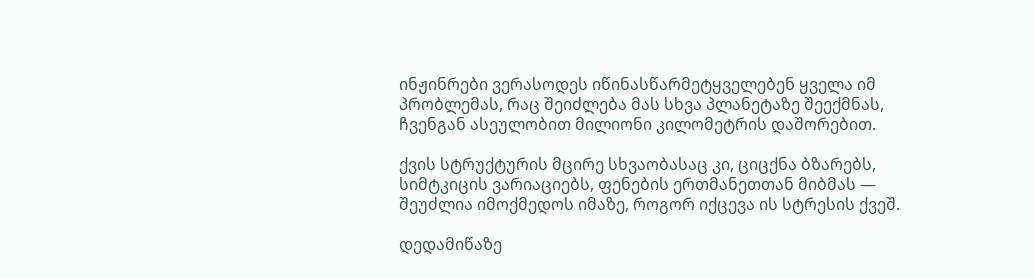ინჟინრები ვერასოდეს იწინასწარმეტყველებენ ყველა იმ პრობლემას, რაც შეიძლება მას სხვა პლანეტაზე შეექმნას, ჩვენგან ასეულობით მილიონი კილომეტრის დაშორებით.

ქვის სტრუქტურის მცირე სხვაობასაც კი, ციცქნა ბზარებს, სიმტკიცის ვარიაციებს, ფენების ერთმანეთთან მიბმას — შეუძლია იმოქმედოს იმაზე, როგორ იქცევა ის სტრესის ქვეშ.

დედამიწაზე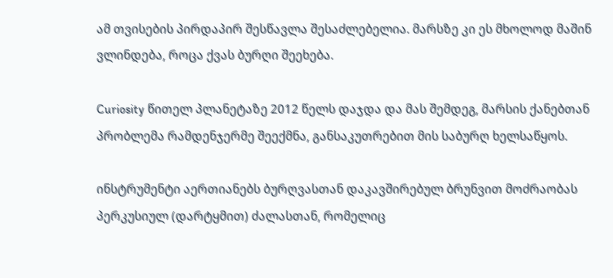ამ თვისების პირდაპირ შესწავლა შესაძლებელია. მარსზე კი ეს მხოლოდ მაშინ ვლინდება, როცა ქვას ბურღი შეეხება.

Curiosity წითელ პლანეტაზე 2012 წელს დაჯდა და მას შემდეგ, მარსის ქანებთან პრობლემა რამდენჯერმე შეექმნა, განსაკუთრებით მის საბურღ ხელსაწყოს.

ინსტრუმენტი აერთიანებს ბურღვასთან დაკავშირებულ ბრუნვით მოძრაობას პერკუსიულ (დარტყმით) ძალასთან, რომელიც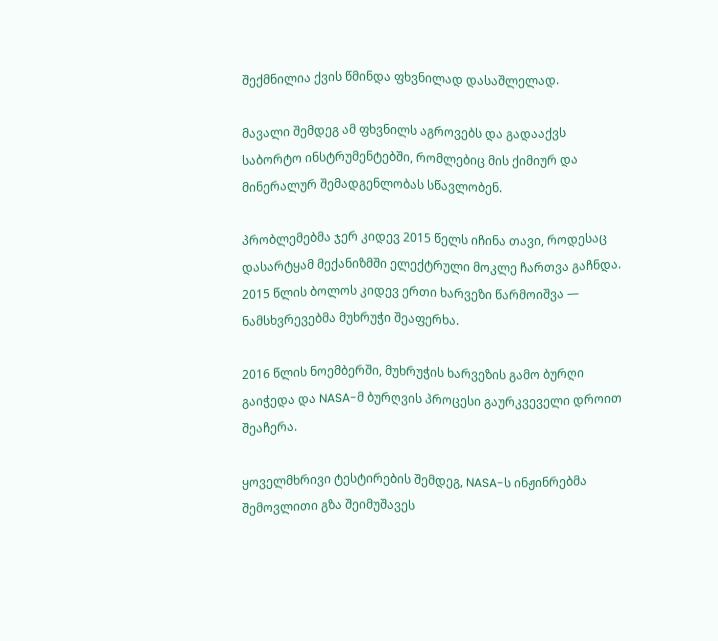შექმნილია ქვის წმინდა ფხვნილად დასაშლელად.

მავალი შემდეგ ამ ფხვნილს აგროვებს და გადააქვს საბორტო ინსტრუმენტებში, რომლებიც მის ქიმიურ და მინერალურ შემადგენლობას სწავლობენ.

პრობლემებმა ჯერ კიდევ 2015 წელს იჩინა თავი, როდესაც დასარტყამ მექანიზმში ელექტრული მოკლე ჩართვა გაჩნდა. 2015 წლის ბოლოს კიდევ ერთი ხარვეზი წარმოიშვა — ნამსხვრევებმა მუხრუჭი შეაფერხა.

2016 წლის ნოემბერში, მუხრუჭის ხარვეზის გამო ბურღი გაიჭედა და NASA-მ ბურღვის პროცესი გაურკვეველი დროით შეაჩერა.

ყოველმხრივი ტესტირების შემდეგ, NASA-ს ინჟინრებმა შემოვლითი გზა შეიმუშავეს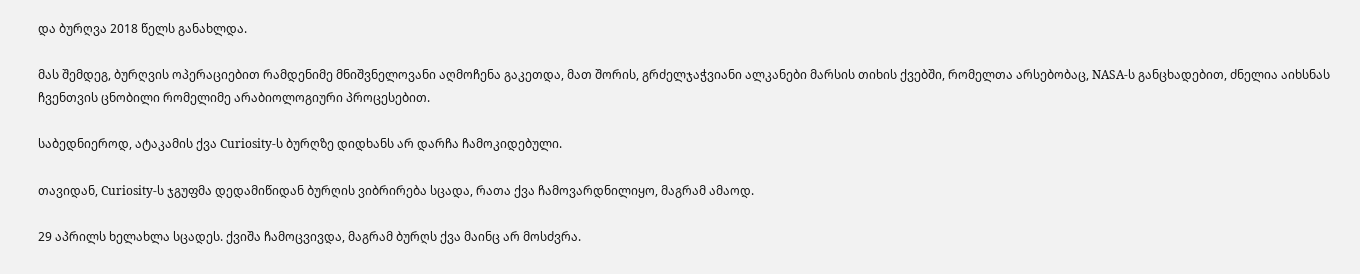და ბურღვა 2018 წელს განახლდა.

მას შემდეგ, ბურღვის ოპერაციებით რამდენიმე მნიშვნელოვანი აღმოჩენა გაკეთდა, მათ შორის, გრძელჯაჭვიანი ალკანები მარსის თიხის ქვებში, რომელთა არსებობაც, NASA-ს განცხადებით, ძნელია აიხსნას ჩვენთვის ცნობილი რომელიმე არაბიოლოგიური პროცესებით.

საბედნიეროდ, ატაკამის ქვა Curiosity-ს ბურღზე დიდხანს არ დარჩა ჩამოკიდებული.

თავიდან, Curiosity-ს ჯგუფმა დედამიწიდან ბურღის ვიბრირება სცადა, რათა ქვა ჩამოვარდნილიყო, მაგრამ ამაოდ.

29 აპრილს ხელახლა სცადეს. ქვიშა ჩამოცვივდა, მაგრამ ბურღს ქვა მაინც არ მოსძვრა.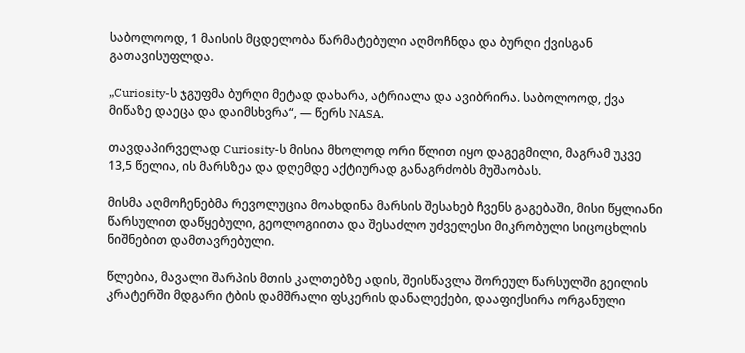საბოლოოდ, 1 მაისის მცდელობა წარმატებული აღმოჩნდა და ბურღი ქვისგან გათავისუფლდა.

„Curiosity-ს ჯგუფმა ბურღი მეტად დახარა, ატრიალა და ავიბრირა. საბოლოოდ, ქვა მიწაზე დაეცა და დაიმსხვრა“, — წერს NASA.

თავდაპირველად Curiosity-ს მისია მხოლოდ ორი წლით იყო დაგეგმილი, მაგრამ უკვე 13,5 წელია, ის მარსზეა და დღემდე აქტიურად განაგრძობს მუშაობას.

მისმა აღმოჩენებმა რევოლუცია მოახდინა მარსის შესახებ ჩვენს გაგებაში, მისი წყლიანი წარსულით დაწყებული, გეოლოგიითა და შესაძლო უძველესი მიკრობული სიცოცხლის ნიშნებით დამთავრებული.

წლებია, მავალი შარპის მთის კალთებზე ადის, შეისწავლა შორეულ წარსულში გეილის კრატერში მდგარი ტბის დამშრალი ფსკერის დანალექები, დააფიქსირა ორგანული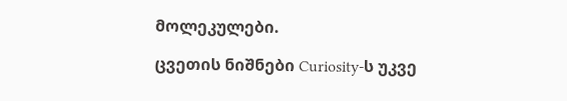მოლეკულები.

ცვეთის ნიშნები Curiosity-ს უკვე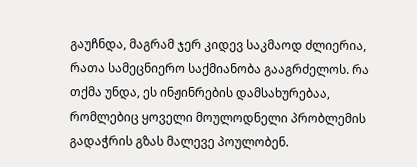გაუჩნდა, მაგრამ ჯერ კიდევ საკმაოდ ძლიერია, რათა სამეცნიერო საქმიანობა გააგრძელოს. რა თქმა უნდა, ეს ინჟინრების დამსახურებაა, რომლებიც ყოველი მოულოდნელი პრობლემის გადაჭრის გზას მალევე პოულობენ.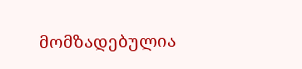მომზადებულია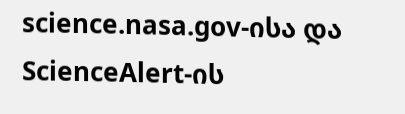science.nasa.gov-ისა და ScienceAlert-ის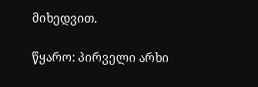მიხედვით.

წყარო: პირველი არხი